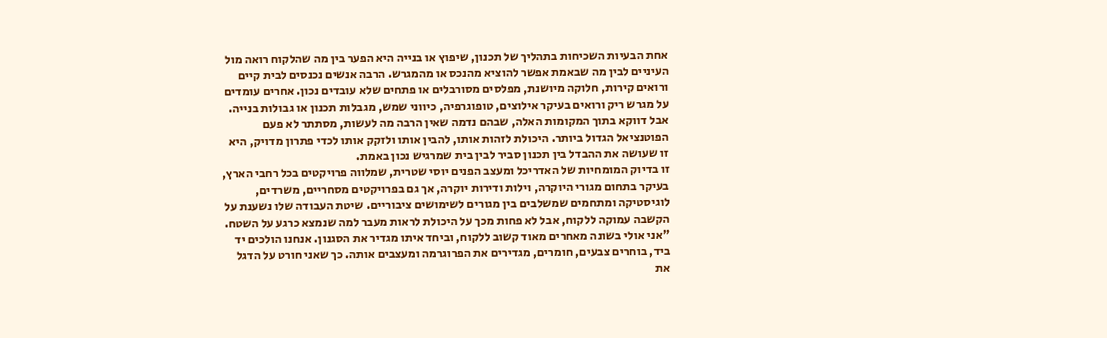אחת הבעיות השכיחות בתהליך של תכנון, שיפוץ או בנייה היא הפער בין מה שהלקוח רואה מול העיניים לבין מה שבאמת אפשר להוציא מהנכס או מהמגרש. הרבה אנשים נכנסים לבית קיים ורואים קירות, חלוקה מיושנת, מפלסים מסורבלים או פתחים שלא עובדים נכון. אחרים עומדים על מגרש ריק ורואים בעיקר אילוצים, טופוגרפיה, כיווני שמש, מגבלות תכנון או גבולות בנייה. אבל דווקא בתוך המקומות האלה, שבהם נדמה שאין הרבה מה לעשות, מסתתר לא פעם הפוטנציאל הגדול ביותר. היכולת לזהות אותו, להבין אותו ולזקק אותו לכדי פתרון מדויק, היא זו שעושה את ההבדל בין תכנון סביר לבין בית שמרגיש נכון באמת.
זו בדיוק המומחיות של האדריכל ומעצב הפנים יוסי שטרית, שמלווה פרויקטים בכל רחבי הארץ, בעיקר בתחום מגורי היוקרה, וילות ודירות יוקרה, אך גם בפרויקטים מסחריים, משרדים, לוגיסטיקה ומתחמים שמשלבים בין מגורים לשימושים ציבוריים. שיטת העבודה שלו נשענת על הקשבה עמוקה ללקוח, אבל לא פחות מכך על היכולת לראות מעבר למה שנמצא כרגע על השטח.
"אני אולי בשונה מאחרים מאוד קשוב ללקוח, וביחד איתו מגדיר את הסגנון. אנחנו הולכים יד ביד, בוחרים צבעים, חומרים, מגדירים את הפרוגרמה ומעצבים אותה. כך שאני חורט על הדגל את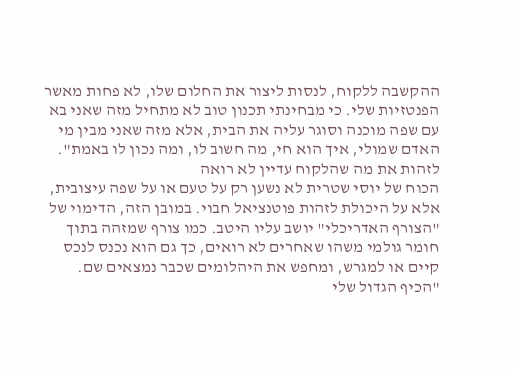ההקשבה ללקוח, לנסות ליצור את החלום שלו, לא פחות מאשר הפנטזיות שלי. כי מבחינתי תכנון טוב לא מתחיל מזה שאני בא עם שפה מוכנה וסוגר עליה את הבית, אלא מזה שאני מבין מי האדם שמולי, איך הוא חי, מה חשוב לו, ומה נכון לו באמת".
לזהות את מה שהלקוח עדיין לא רואה
הכוח של יוסי שטרית לא נשען רק על טעם או על שפה עיצובית, אלא על היכולת לזהות פוטנציאל חבוי. במובן הזה, הדימוי של "הצורף האדריכלי" יושב עליו היטב. כמו צורף שמזהה בתוך חומר גולמי משהו שאחרים לא רואים, כך גם הוא נכנס לנכס קיים או למגרש, ומחפש את היהלומים שכבר נמצאים שם.
"הכיף הגדול שלי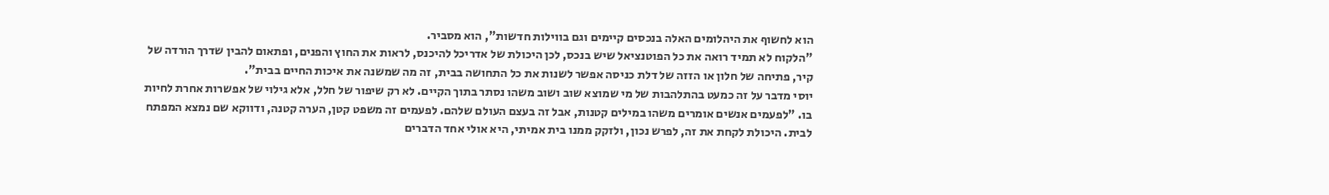הוא לחשוף את היהלומים האלה בנכסים קיימים וגם בווילות חדשות", הוא מסביר.
"הלקוח לא תמיד רואה את כל הפוטנציאל שיש בנכס, לכן היכולת של אדריכל להיכנס, לראות את החוץ והפנים, ופתאום להבין שדרך הורדה של קיר, פתיחה של חלון או הזזה של דלת כניסה אפשר לשנות את כל התחושה בבית, זה מה שמשנה את איכות החיים בבית".
יוסי מדבר על זה כמעט בהתלהבות של מי שמוצא שוב ושוב משהו נסתר בתוך הקיים. לא רק שיפור של חלל, אלא גילוי של אפשרות אחרת לחיות בו. "לפעמים אנשים אומרים משהו במילים קטנות, אבל זה בעצם העולם שלהם. לפעמים זה משפט קטן, הערה קטנה, ודווקא שם נמצא המפתח לבית. היכולת לקחת את זה, לפרש נכון, ולזקק ממנו בית אמיתי, היא אולי אחד הדברים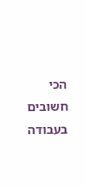הכי חשובים בעבודה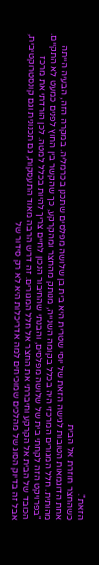הזאת".
כשהחצר חוזרת אל הבית
אחת הדוגמאות הטובות לגישה הזאת של יוסי שטרית היא בית בן שלושה מפלסים שתכנן בכרמליה. במקרה הזה, הבעיה הייתה מהותית. חלל המגורים המרכזי היה בכלל בקומה השנייה, מנותק מהחצר ומהקרקע, כך שהקשר בין החוץ לפנים כמעט לא התקיים.
"בפרויקט הזה לקחתי בית של שלושה מפלסים, והבנתי שהחיבור הנכון לחיים צריך להיות בכלל למטה. לכן הורדתי את מרכז הכובד של הבית אל הקרקע וחיברתי את החצר אל חלל המגורים. זה דרש הרבה מאוד התעסקות, גם תכנונית וגם קונסטרוקטיבית, אבל זה בדיוק הסוג של מהלכים שמוכיחים למה אדריכלות היא לא רק סידור של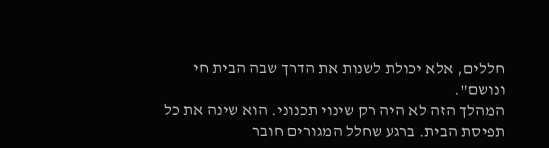חללים, אלא יכולת לשנות את הדרך שבה הבית חי ונושם".
המהלך הזה לא היה רק שינוי תכנוני. הוא שינה את כל תפיסת הבית. ברגע שחלל המגורים חובר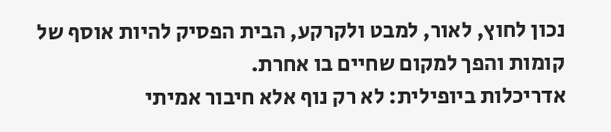נכון לחוץ, לאור, למבט ולקרקע, הבית הפסיק להיות אוסף של קומות והפך למקום שחיים בו אחרת.
אדריכלות ביופילית: לא רק נוף אלא חיבור אמיתי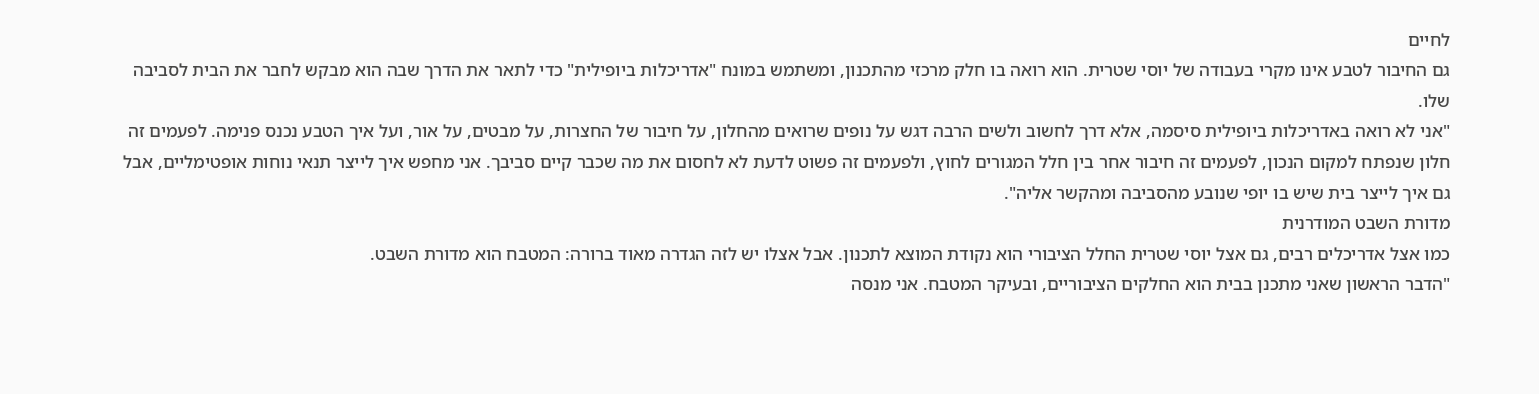לחיים
גם החיבור לטבע אינו מקרי בעבודה של יוסי שטרית. הוא רואה בו חלק מרכזי מהתכנון, ומשתמש במונח "אדריכלות ביופילית" כדי לתאר את הדרך שבה הוא מבקש לחבר את הבית לסביבה שלו.
"אני לא רואה באדריכלות ביופילית סיסמה, אלא דרך לחשוב ולשים הרבה דגש על נופים שרואים מהחלון, על חיבור של החצרות, על מבטים, על אור, ועל איך הטבע נכנס פנימה. לפעמים זה חלון שנפתח למקום הנכון, לפעמים זה חיבור אחר בין חלל המגורים לחוץ, ולפעמים זה פשוט לדעת לא לחסום את מה שכבר קיים סביבך. אני מחפש איך לייצר תנאי נוחות אופטימליים, אבל גם איך לייצר בית שיש בו יופי שנובע מהסביבה ומהקשר אליה".
מדורת השבט המודרנית
כמו אצל אדריכלים רבים, גם אצל יוסי שטרית החלל הציבורי הוא נקודת המוצא לתכנון. אבל אצלו יש לזה הגדרה מאוד ברורה: המטבח הוא מדורת השבט.
"הדבר הראשון שאני מתכנן בבית הוא החלקים הציבוריים, ובעיקר המטבח. אני מנסה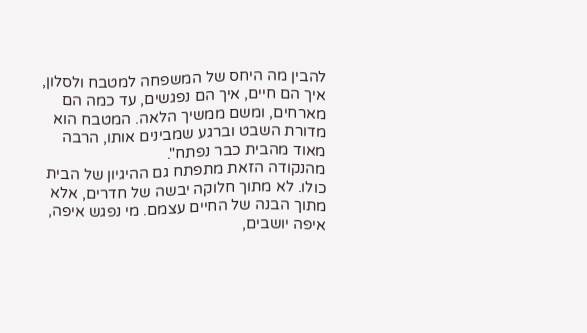להבין מה היחס של המשפחה למטבח ולסלון, איך הם חיים, איך הם נפגשים, עד כמה הם מארחים, ומשם ממשיך הלאה. המטבח הוא מדורת השבט וברגע שמבינים אותו, הרבה מאוד מהבית כבר נפתח".
מהנקודה הזאת מתפתח גם ההיגיון של הבית כולו. לא מתוך חלוקה יבשה של חדרים, אלא מתוך הבנה של החיים עצמם. מי נפגש איפה, איפה יושבים,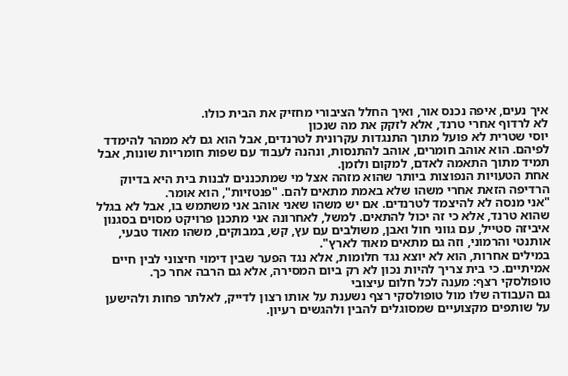איך נעים, איפה נכנס אור, ואיך החלל הציבורי מחזיק את הבית כולו.
לא לרדוף אחרי טרנד, אלא לזקק את מה שנכון
יוסי שטרית לא פועל מתוך התנגדות עקרונית לטרנדים, אבל הוא גם לא ממהר להימדד לפיהם. הוא אוהב חומרים, אוהב להתנסות, ונהנה לעבוד עם שפות חומריות שונות, אבל תמיד מתוך התאמה לאדם, למקום ולזמן.
אחת הטעויות הנפוצות ביותר שהוא מזהה אצל מי שמתכננים לבנות בית היא בדיוק הרדיפה הזאת אחרי משהו שלא באמת מתאים להם. "פנטזיות", הוא אומר.
"אני מנסה לא להיצמד לטרנדים. אם יש משהו שאני אוהב אני משתמש בו, אבל לא בגלל שהוא טרנד, אלא כי זה יכול להתאים. למשל, לאחרונה אני מתכנן פרויקט מסוים בסגנון איביזה סטייל, עם גווני חול ואבן, משולבים עם עץ, קש, במבוקים, משהו מאוד טבעי, אותנטי והרמוני, וזה גם מתאים מאוד לארץ".
במילים אחרות, הוא לא יוצא נגד חלומות, אלא נגד הפער שבין דימוי חיצוני לבין חיים אמיתיים. כי בית צריך להיות נכון לא רק ביום המסירה, אלא גם הרבה אחר כך.
טופולסקי רצף: מענה לכל חלום עיצובי
גם העבודה שלו מול טופולסקי רצף נשענת על אותו רצון לדייק, לאלתר פחות ולהישען על שותפים מקצועיים שמסוגלים להבין ולהגשים רעיון.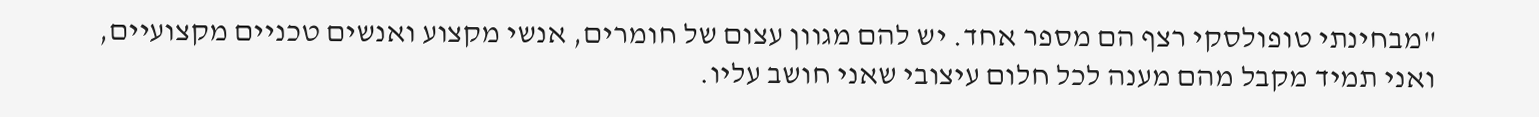"מבחינתי טופולסקי רצף הם מספר אחד. יש להם מגוון עצום של חומרים, אנשי מקצוע ואנשים טכניים מקצועיים, ואני תמיד מקבל מהם מענה לכל חלום עיצובי שאני חושב עליו.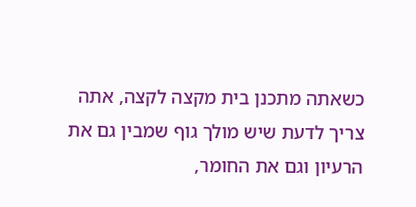כשאתה מתכנן בית מקצה לקצה, אתה צריך לדעת שיש מולך גוף שמבין גם את הרעיון וגם את החומר,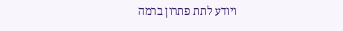ויודע לתת פתרון ברמה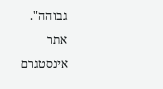גבוהה".
אתר
אינסטגרם